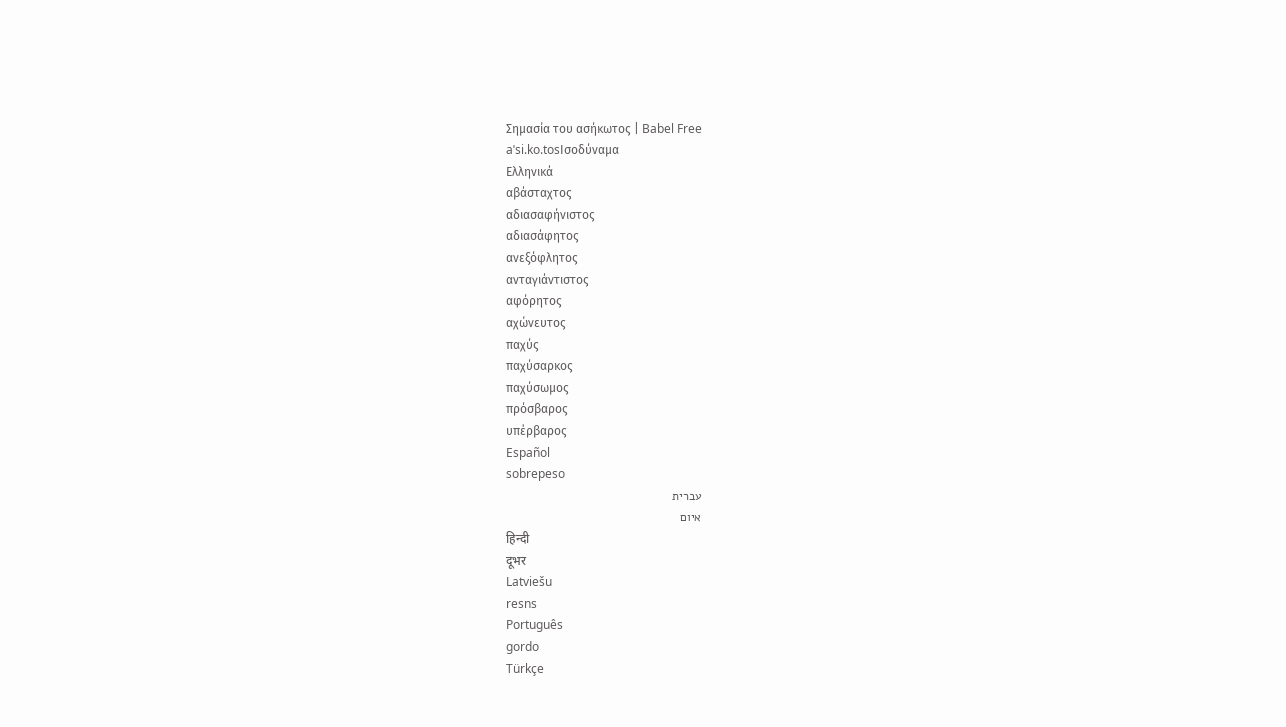Σημασία του ασήκωτος | Babel Free
aˈsi.ko.tosΙσοδύναμα
Ελληνικά
αβάσταχτος
αδιασαφήνιστος
αδιασάφητος
ανεξόφλητος
ανταγιάντιστος
αφόρητος
αχώνευτος
παχύς
παχύσαρκος
παχύσωμος
πρόσβαρος
υπέρβαρος
Español
sobrepeso
עברית
איום
हिन्दी
दूभर
Latviešu
resns
Português
gordo
Türkçe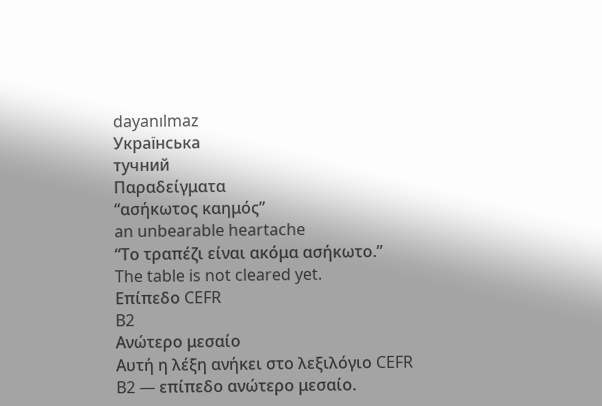dayanılmaz
Українська
тучний
Παραδείγματα
“ασήκωτος καημός”
an unbearable heartache
“Το τραπέζι είναι ακόμα ασήκωτο.”
The table is not cleared yet.
Επίπεδο CEFR
B2
Ανώτερο μεσαίο
Αυτή η λέξη ανήκει στο λεξιλόγιο CEFR B2 — επίπεδο ανώτερο μεσαίο.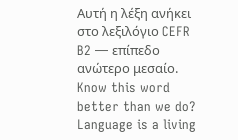Αυτή η λέξη ανήκει στο λεξιλόγιο CEFR B2 — επίπεδο ανώτερο μεσαίο.
Know this word better than we do? Language is a living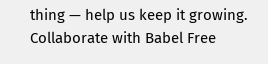thing — help us keep it growing. Collaborate with Babel Free